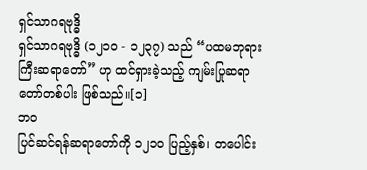ရှင်သာဂရဗုဒ္ဓိ
ရှင်သာဂရဗုဒ္ဓိ (၁၂၁၀ - ၁၂၃၇) သည် “ပထမဘုရားကြီးဆရာတော်” ဟု ထင်ရှားခဲ့သည့် ကျမ်းပြုဆရာတော်တစ်ပါး ဖြစ်သည်။[၁]
ဘဝ
ပြင်ဆင်ရန်ဆရာတော်ကို ၁၂၁၀ ပြည့်နှစ်၊ တပေါင်း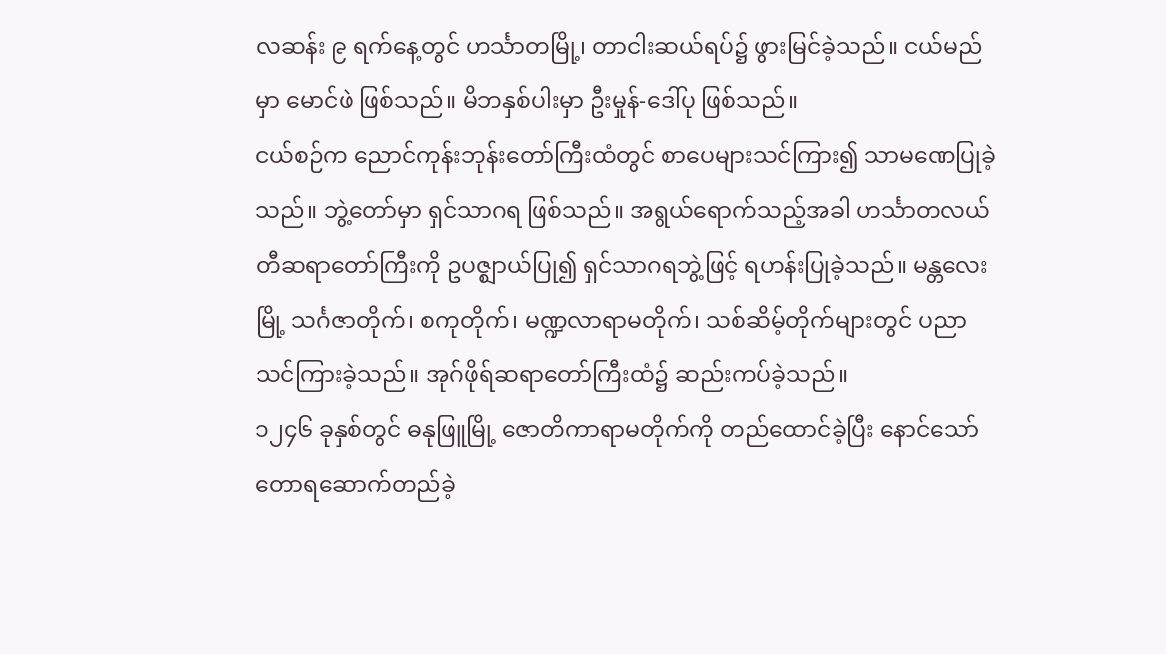လဆန်း ၉ ရက်နေ့တွင် ဟင်္သာတမြို့၊ တာငါးဆယ်ရပ်၌ ဖွားမြင်ခဲ့သည်။ ငယ်မည်မှာ မောင်ဖဲ ဖြစ်သည်။ မိဘနှစ်ပါးမှာ ဦးမှုန်-ဒေါ်ပု ဖြစ်သည်။
ငယ်စဉ်က ညောင်ကုန်းဘုန်းတော်ကြီးထံတွင် စာပေများသင်ကြား၍ သာမဏေပြုခဲ့သည်။ ဘွဲ့တော်မှာ ရှင်သာဂရ ဖြစ်သည်။ အရွယ်ရောက်သည့်အခါ ဟင်္သာတလယ်တီဆရာတော်ကြီးကို ဥပဇ္ဈာယ်ပြု၍ ရှင်သာဂရဘွဲ့ဖြင့် ရဟန်းပြုခဲ့သည်။ မန္တလေးမြို့ သင်္ဂဇာတိုက်၊ စကုတိုက်၊ မဏ္ဍလာရာမတိုက်၊ သစ်ဆိမ့်တိုက်များတွင် ပညာသင်ကြားခဲ့သည်။ အုဂ်ဖိုရ်ဆရာတော်ကြီးထံ၌ ဆည်းကပ်ခဲ့သည်။
၁၂၄၆ ခုနှစ်တွင် ဓနုဖြူမြို့ ဇောတိကာရာမတိုက်ကို တည်ထောင်ခဲ့ပြီး နောင်သော် တောရဆောက်တည်ခဲ့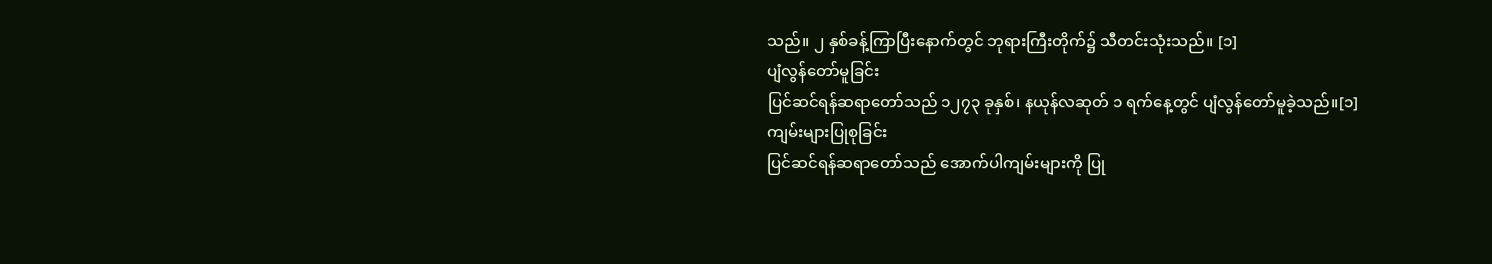သည်။ ၂ နှစ်ခန့်ကြာပြီးနောက်တွင် ဘုရားကြီးတိုက်၌ သီတင်းသုံးသည်။ [၁]
ပျံလွန်တော်မူခြင်း
ပြင်ဆင်ရန်ဆရာတော်သည် ၁၂၇၃ ခုနှစ်၊ နယုန်လဆုတ် ၁ ရက်နေ့တွင် ပျံလွန်တော်မူခဲ့သည်။[၁]
ကျမ်းများပြုစုခြင်း
ပြင်ဆင်ရန်ဆရာတော်သည် အောက်ပါကျမ်းများကို ပြု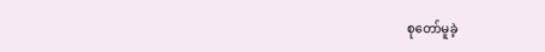စုတော်မူခဲ့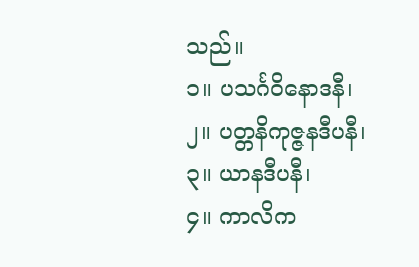သည်။
၁။ ပသင်္ဂဝိနောဒနီ၊
၂။ ပတ္တနိကုဇ္ဇနဒီပနီ၊
၃။ ယာနဒီပနီ၊
၄။ ကာလိက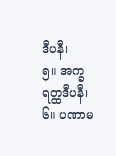ဒီပနီ၊
၅။ အက္ခရတ္ထဒီပနီ၊
၆။ ပဏာမ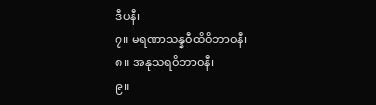ဒီပနီ၊
၇။ မရဏာသန္နဝီထိဝိဘာဝနီ၊
၈။ အနုသရဝိဘာဝနီ၊
၉။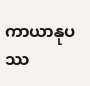ကာယာနုပဿ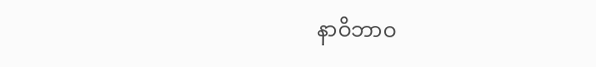နာဝိဘာဝ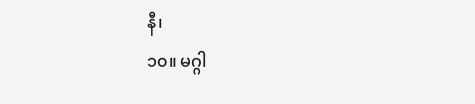နီ၊
၁၀။ မဂ္ဂါ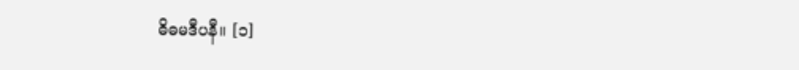ဓိဓမဒီပနီ။ [၁]